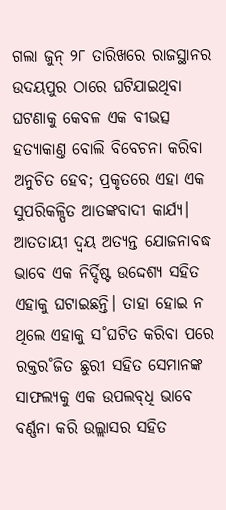ଗଲା ଜୁନ୍ ୨୮ ତାରିଖରେ ରାଜସ୍ଥାନର ଉଦୟପୁର ଠାରେ ଘଟିଯାଇଥିବା ଘଟଣାକୁ କେବଳ ଏକ ବୀଭତ୍ସ ହତ୍ୟାକାଣ୍ତ ବୋଲି ବିବେଚନା କରିବା ଅନୁଚିତ ହେବ; ପ୍ରକୃତରେ ଏହା ଏକ ସୁପରିକଳ୍ପିତ ଆତଙ୍କବାଦୀ କାର୍ଯ୍ୟ। ଆତତାୟୀ ଦ୍ବୟ ଅତ୍ୟନ୍ତ ଯୋଜନାବଦ୍ଧ ଭାବେ ଏକ ନିର୍ଦ୍ଦିଷ୍ଟ ଉଦ୍ଦେଶ୍ୟ ସହିତ ଏହାକୁ ଘଟାଇଛନ୍ତି। ତାହା ହୋଇ ନ ଥିଲେ ଏହାକୁ ସ˚ଘଟିତ କରିବା ପରେ ରକ୍ତର˚ଜିତ ଛୁରୀ ସହିତ ସେମାନଙ୍କ ସାଫଲ୍ୟକୁ ଏକ ଉପଲବ୍‌ଧି ଭାବେ ବର୍ଣ୍ଣନା କରି ଉଲ୍ଲାସର ସହିତ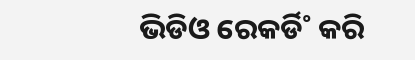ଭିଡିଓ ରେକର୍ଡି˚ କରି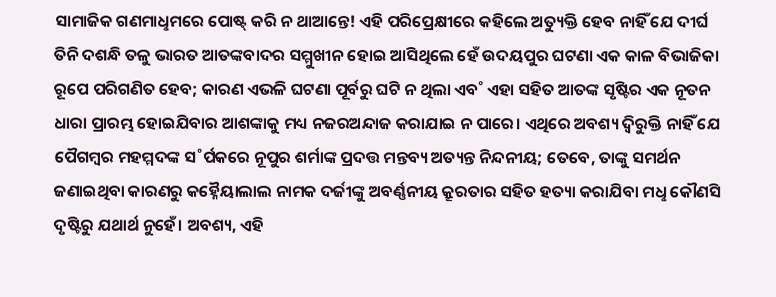ସାମାଜିକ ଗଣମାଧୢମରେ ପୋଷ୍ଟ୍ କରି ନ ଥାଆନ୍ତେ! ଏହି ପରିପ୍ରେକ୍ଷୀରେ କହିଲେ ଅତ୍ୟୁକ୍ତି ହେବ ନାହିଁ ଯେ ଦୀର୍ଘ ତିନି ଦଶନ୍ଧି ତଳୁ ଭାରତ ଆତଙ୍କବାଦର ସମ୍ମୁଖୀନ ହୋଇ ଆସିଥିଲେ ହେଁ ଉଦୟପୁର ଘଟଣା ଏକ କାଳ ବିଭାଜିକା ରୂପେ ପରିଗଣିତ ହେବ; କାରଣ ଏଭଳି ଘଟଣା ପୂର୍ବରୁ ଘଟି ନ ଥିଲା ଏବ˚ ଏହା ସହିତ ଆତଙ୍କ ସୃଷ୍ଟିର ଏକ ନୂତନ ଧାରା ପ୍ରାରମ୍ଭ ହୋଇଯିବାର ଆଶଙ୍କାକୁ ମଧ୍ୟ ନଜରଅନ୍ଦାଜ କରାଯାଇ ନ ପାରେ। ଏଥିରେ ଅବଶ୍ୟ ଦ୍ବିରୁକ୍ତି ନାହିଁ ଯେ ପୈଗମ୍ବର ମହମ୍ମଦଙ୍କ ସ˚ର୍ପକରେ ନୂପୁର ଶର୍ମାଙ୍କ ପ୍ରଦତ୍ତ ମନ୍ତବ୍ୟ ଅତ୍ୟନ୍ତ ନିନ୍ଦନୀୟ; ତେବେ, ତାଙ୍କୁ ସମର୍ଥନ ଜଣାଇଥିବା କାରଣରୁ କହ୍ନୈୟାଲାଲ ନାମକ ଦର୍ଜୀଙ୍କୁ ଅବର୍ଣ୍ଣନୀୟ କ୍ରୂରତାର ସହିତ ହତ୍ୟା କରାଯିବା ମଧୢ କୌଣସି ଦୃଷ୍ଟିରୁ ଯଥାର୍ଥ ନୁହେଁ। ଅବଶ୍ୟ, ଏହି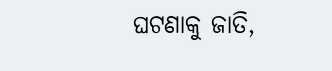ଘଟଣାକୁ ଜାତି,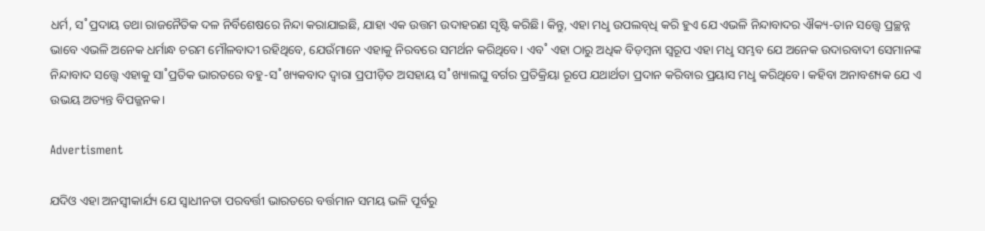ଧର୍ମ, ସ˚ପ୍ରଦାୟ ତଥା ରାଜନୈତିକ ଦଳ ନିର୍ବିଶେଷରେ ନିନ୍ଦା କରାଯାଇଛି, ଯାହା ଏକ ଉତ୍ତମ ଉଦାହରଣ ସୃଷ୍ଟି କରିଛି। କିନ୍ତୁ, ଏହା ମଧୢ ଉପଲବ୍‌ଧି କରି ହୁଏ ଯେ ଏଭଳି ନିନ୍ଦାବାଦର ଐକ୍ୟ-ତାନ ସତ୍ତ୍ବେ ପ୍ରଚ୍ଛନ୍ନ ଭାବେ ଏଭଳି ଅନେକ ଧର୍ମାନ୍ଧ ଚରମ ମୌଳବାଦୀ ରହିଥିବେ, ଯେଉଁମାନେ ଏହାକୁ ନିରବରେ ସମର୍ଥନ କରିଥିବେ। ଏବ˚ ଏହା ଠାରୁ ଅଧିକ ବିଡ଼ମ୍ବନା ସ୍ବରୂପ ଏହା ମଧୢ ସମ୍ଭବ ଯେ ଅନେକ ଉଦାରବାଦୀ ସେମାନଙ୍କ ନିନ୍ଦାବାଦ ସତ୍ତ୍ବେ ଏହାକୁ ସା˚ପ୍ରତିକ ଭାରତରେ ବହୁ-ସ˚ଖ୍ୟକବାଦ ଦ୍ବାରା ପ୍ରପୀଡ଼ିତ ଅସହାୟ ସ˚ଖ୍ୟାଲଘୁ ବର୍ଗର ପ୍ରତିକ୍ରିୟା ରୂପେ ଯଥାର୍ଥତା ପ୍ରଦାନ କରିବାର ପ୍ରୟାସ ମଧୢ କରିଥିବେ। କହିବା ଅନାବଶ୍ୟକ ଯେ ଏ ଉଭୟ ଅତ୍ୟନ୍ତ ବିପଜ୍ଜନକ।

Advertisment

ଯଦିଓ ଏହା ଅନସ୍ବୀକାର୍ଯ୍ୟ ଯେ ସ୍ବାଧୀନତା ପରବର୍ତ୍ତୀ ଭାରତରେ ବର୍ତ୍ତମାନ ସମୟ ଭଳି ପୂର୍ବରୁ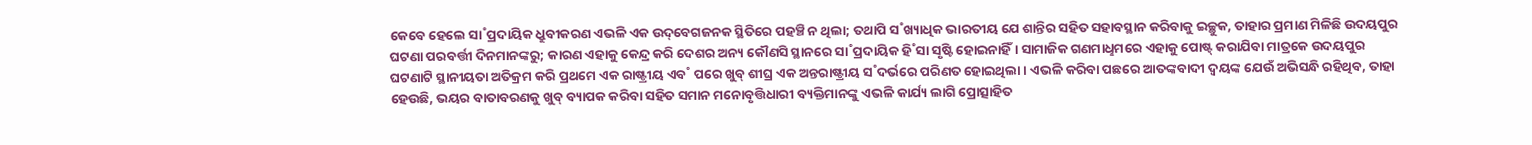କେବେ ହେଲେ ସା˚ପ୍ରଦାୟିକ ଧ୍ରୁବୀକରଣ ଏଭଳି ଏକ ଉଦ୍‌ବେଗଜନକ ସ୍ଥିତିରେ ପହଞ୍ଚି ନ ଥିଲା; ତଥାପି ସ˚ଖ୍ୟାଧିକ ଭାରତୀୟ ଯେ ଶାନ୍ତିର ସହିତ ସହାବସ୍ଥାନ କରିବାକୁ ଇଚ୍ଛୁକ, ତାହାର ପ୍ରମାଣ ମିଳିଛି ଉଦୟପୁର ଘଟଣା ପରବର୍ତ୍ତୀ ଦିନମାନଙ୍କରୁ; କାରଣ ଏହାକୁ କେନ୍ଦ୍ର କରି ଦେଶର ଅନ୍ୟ କୌଣସି ସ୍ଥାନରେ ସା˚ପ୍ରଦାୟିକ ହି˚ସା ସୃଷ୍ଟି ହୋଇନାହିଁ। ସାମାଜିକ ଗଣମାଧୢମରେ ଏହାକୁ ପୋଷ୍ଟ୍‌ କରାଯିବା ମାତ୍ରକେ ଉଦୟପୁର ଘଟଣାଟି ସ୍ଥାନୀୟତା ଅତିକ୍ରମ କରି ପ୍ରଥମେ ଏକ ରାଷ୍ଟ୍ରୀୟ ଏବ˚ ପରେ ଖୁବ୍‌ ଶୀଘ୍ର ଏକ ଅନ୍ତରାଷ୍ଟ୍ରୀୟ ସ˚ଦର୍ଭରେ ପରିଣତ ହୋଇଥିଲା। ଏଭଳି କରିବା ପଛରେ ଆତଙ୍କବାଦୀ ଦ୍ବୟଙ୍କ ଯେଉଁ ଅଭିସନ୍ଧି ରହିଥିବ, ତାହା ହେଉଛି, ଭୟର ବାତାବରଣକୁ ଖୁବ୍‌ ବ୍ୟାପକ କରିବା ସହିତ ସମାନ ମନୋବୃତ୍ତିଧାରୀ ବ୍ୟକ୍ତିମାନଙ୍କୁ ଏଭଳି କାର୍ଯ୍ୟ ଲାଗି ପ୍ରୋତ୍ସାହିତ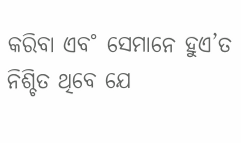କରିବା ଏବ˚ ସେମାନେ ହୁଏ’ତ ନିଶ୍ଚିତ ଥିବେ ଯେ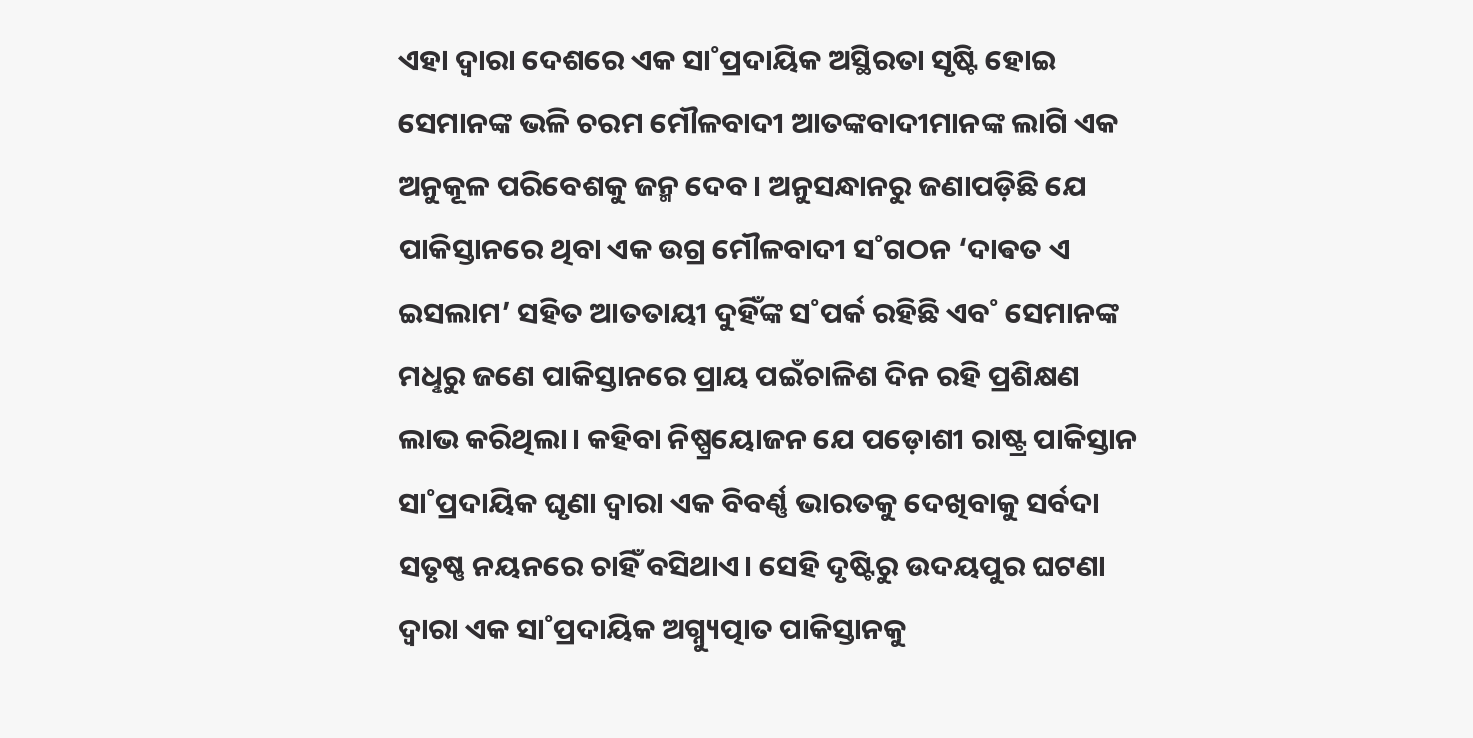ଏହା ଦ୍ବାରା ଦେଶରେ ଏକ ସା˚ପ୍ରଦାୟିକ ଅସ୍ଥିରତା ସୃଷ୍ଟି ହୋଇ ସେମାନଙ୍କ ଭଳି ଚରମ ମୌଳବାଦୀ ଆତଙ୍କବାଦୀମାନଙ୍କ ଲାଗି ଏକ ଅନୁକୂଳ ପରିବେଶକୁ ଜନ୍ମ ଦେବ। ଅନୁସନ୍ଧାନରୁ ଜଣାପଡ଼ିଛି ଯେ ପାକିସ୍ତାନରେ ଥିବା ଏକ ଉଗ୍ର ମୌଳବାଦୀ ସ˚ଗଠନ ‘ଦାଵତ ଏ ଇସଲାମ’ ସହିତ ଆତତାୟୀ ଦୁହିଁଙ୍କ ସ˚ପର୍କ ରହିଛି ଏବ˚ ସେମାନଙ୍କ ମଧୢରୁ ଜଣେ ପାକିସ୍ତାନରେ ପ୍ରାୟ ପଇଁଚାଳିଶ ଦିନ ରହି ପ୍ରଶିକ୍ଷଣ ଲାଭ କରିଥିଲା। କହିବା ନିଷ୍ପ୍ରୟୋଜନ ଯେ ପଡ଼ୋଶୀ ରାଷ୍ଟ୍ର ପାକିସ୍ତାନ ସା˚ପ୍ରଦାୟିକ ଘୃଣା ଦ୍ବାରା ଏକ ବିବର୍ଣ୍ଣ ଭାରତକୁ ଦେଖିବାକୁ ସର୍ବଦା ସତୃଷ୍ଣ ନୟନରେ ଚାହିଁ ବସିଥାଏ। ସେହି ଦୃଷ୍ଟିରୁ ଉଦୟପୁର ଘଟଣା ଦ୍ବାରା ଏକ ସା˚ପ୍ରଦାୟିକ ଅଗ୍ନ୍ୟୁତ୍ପାତ ପାକିସ୍ତାନକୁ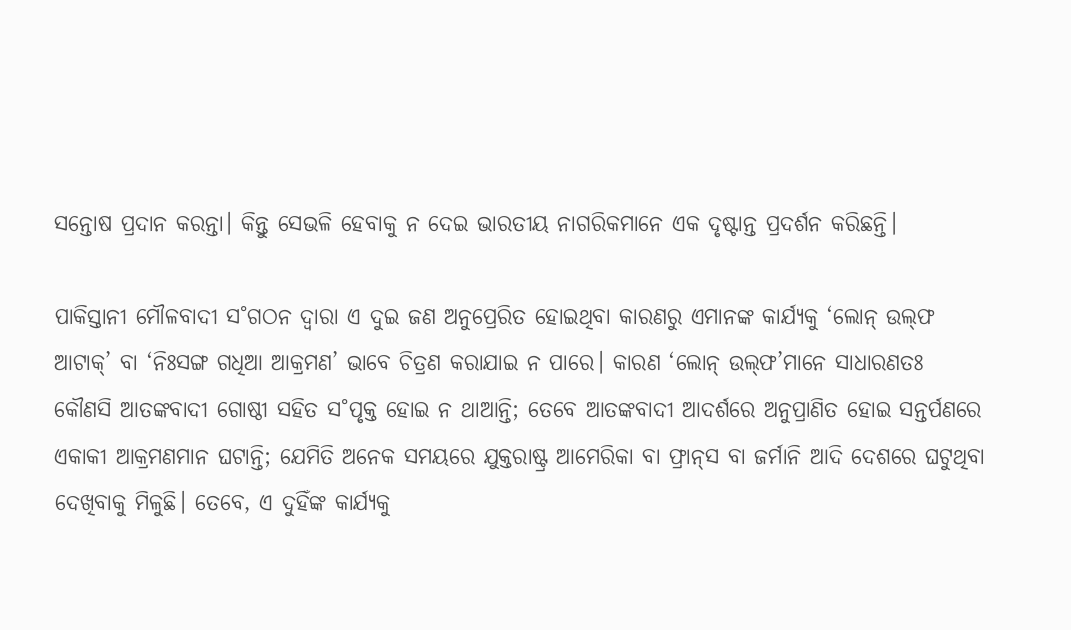ସନ୍ତୋଷ ପ୍ରଦାନ କରନ୍ତା। କିନ୍ତୁ ସେଭଳି ହେବାକୁ ନ ଦେଇ ଭାରତୀୟ ନାଗରିକମାନେ ଏକ ଦୃଷ୍ଟାନ୍ତ ପ୍ରଦର୍ଶନ କରିଛନ୍ତି।

ପାକିସ୍ତାନୀ ମୌଳବାଦୀ ସ˚ଗଠନ ଦ୍ବାରା ଏ ଦୁଇ ଜଣ ଅନୁପ୍ରେରିତ ହୋଇଥିବା କାରଣରୁ ଏମାନଙ୍କ କାର୍ଯ୍ୟକୁ ‘ଲୋନ୍‌ ଉଲ୍‌ଫ ଆଟାକ୍‌’ ବା ‘ନିଃସଙ୍ଗ ଗଧିଆ ଆକ୍ରମଣ’ ଭାବେ ଚିତ୍ରଣ କରାଯାଇ ନ ପାରେ। କାରଣ ‘ଲୋନ୍‌ ଉଲ୍‌ଫ’ମାନେ ସାଧାରଣତଃ କୌଣସି ଆତଙ୍କବାଦୀ ଗୋଷ୍ଠୀ ସହିତ ସ˚ପୃକ୍ତ ହୋଇ ନ ଥାଆନ୍ତି; ତେବେ ଆତଙ୍କବାଦୀ ଆଦର୍ଶରେ ଅନୁପ୍ରାଣିତ ହୋଇ ସନ୍ତର୍ପଣରେ ଏକାକୀ ଆକ୍ରମଣମାନ ଘଟାନ୍ତି; ଯେମିତି ଅନେକ ସମୟରେ ଯୁକ୍ତରାଷ୍ଟ୍ର ଆମେରିକା ବା ଫ୍ରାନ୍‌ସ ବା ଜର୍ମାନି ଆଦି ଦେଶରେ ଘଟୁଥିବା ଦେଖିବାକୁ ମିଳୁଛି। ତେବେ, ଏ ଦୁହିଁଙ୍କ କାର୍ଯ୍ୟକୁ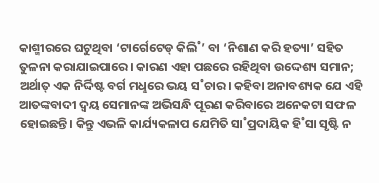କାଶ୍ମୀରରେ ଘଟୁଥିବା ‘ଟାର୍ଗେଟେଡ୍‌ କିଲି˚’ ବା ‘ନିଶାଣ କରି ହତ୍ୟା’ ସହିତ ତୁଳନା କରାଯାଇପାରେ। କାରଣ ଏହା ପଛରେ ରହିଥିବା ଉଦ୍ଦେଶ୍ୟ ସମାନ; ଅର୍ଥାତ୍‌ ଏକ ନିର୍ଦ୍ଦିଷ୍ଟ ବର୍ଗ ମଧୢରେ ଭୟ ସ˚ଚାର। କହିବା ଅନାବଶ୍ୟକ ଯେ ଏହି ଆତଙ୍କବାଦୀ ଦ୍ବୟ ସେମାନଙ୍କ ଅଭିସନ୍ଧି ପୂରଣ କରିବାରେ ଅନେକଟା ସଫଳ ହୋଇଛନ୍ତି। କିନ୍ତୁ ଏଭଳି କାର୍ଯ୍ୟକଳାପ ଯେମିତି ସା˚ପ୍ରଦାୟିକ ହି˚ସା ସୃଷ୍ଟି ନ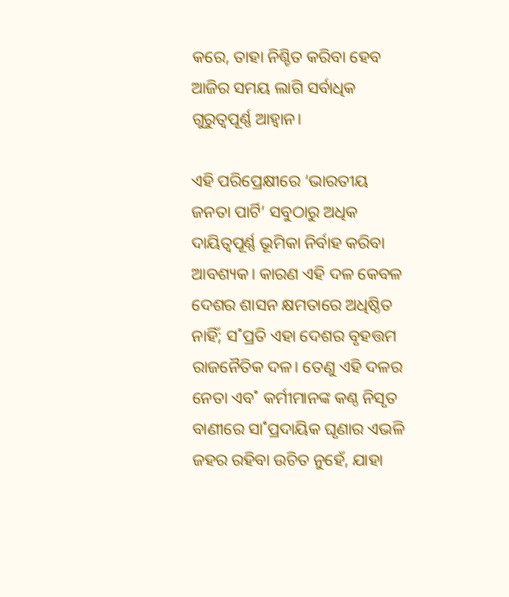କରେ, ତାହା ନିଶ୍ଚିତ କରିବା ହେବ ଆଜିର ସମୟ ଲାଗି ସର୍ବାଧିକ ଗୁରୁତ୍ବପୂର୍ଣ୍ଣ ଆହ୍ବାନ।

ଏହି ପରିପ୍ରେକ୍ଷୀରେ ‘ଭାରତୀୟ ଜନତା ପାର୍ଟି’ ସବୁଠାରୁ ଅଧିକ ଦାୟିତ୍ବପୂର୍ଣ୍ଣ ଭୂମିକା ନିର୍ବାହ କରିବା ଆବଶ୍ୟକ। କାରଣ ଏହି ଦଳ କେବଳ ଦେଶର ଶାସନ କ୍ଷମତାରେ ଅଧିଷ୍ଠିତ ନାହିଁ; ସ˚ପ୍ରତି ଏହା ଦେଶର ବୃହତ୍ତମ ରାଜନୈତିକ ଦଳ। ତେଣୁ ଏହି ଦଳର ନେତା ଏବ˚ କର୍ମୀମାନଙ୍କ କଣ୍ଠ ନିସୃତ ବାଣୀରେ ସା˚ପ୍ରଦାୟିକ ଘୃଣାର ଏଭଳି ଜହର ରହିବା ଉଚିତ ନୁହେଁ, ଯାହା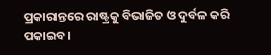ପ୍ରକାରାନ୍ତରେ ରାଷ୍ଟ୍ରକୁ ବିଭାଜିତ ଓ ଦୁର୍ବଳ କରି ପକାଇବ।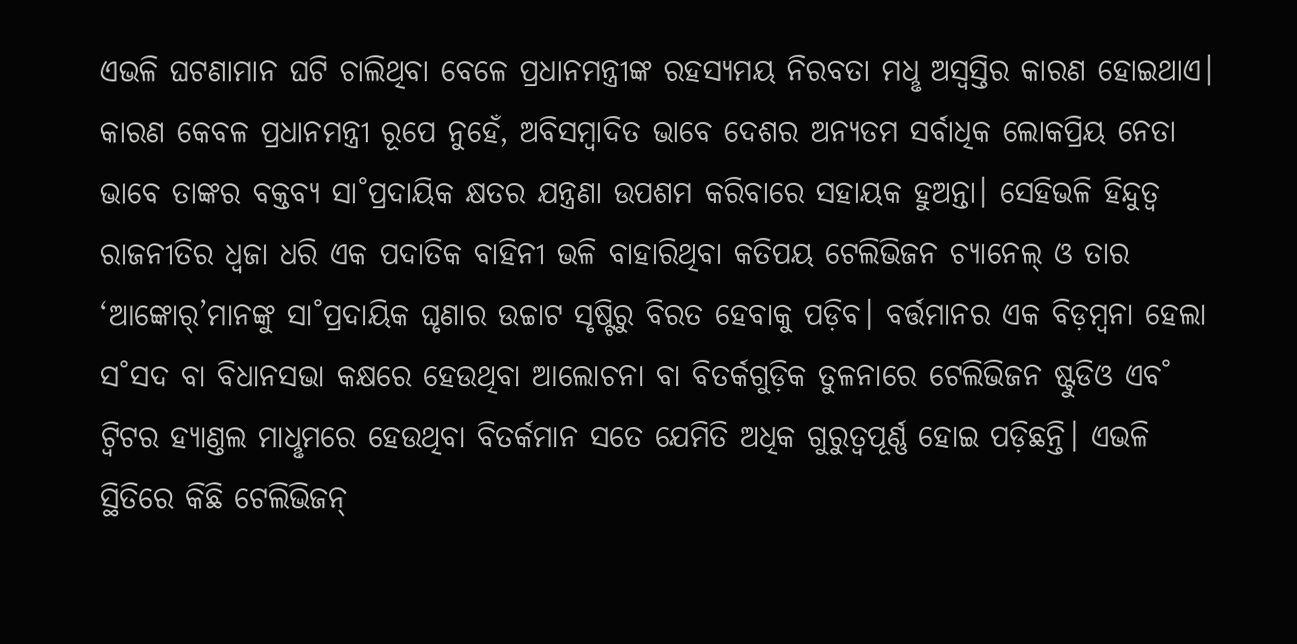ଏଭଳି ଘଟଣାମାନ ଘଟି ଚାଲିଥିବା ବେଳେ ପ୍ରଧାନମନ୍ତ୍ରୀଙ୍କ ରହସ୍ୟମୟ ନିରବତା ମଧୢ ଅସ୍ବସ୍ତିର କାରଣ ହୋଇଥାଏ। କାରଣ କେବଳ ପ୍ରଧାନମନ୍ତ୍ରୀ ରୂପେ ନୁହେଁ, ଅବିସମ୍ବାଦିତ ଭାବେ ଦେଶର ଅନ୍ୟତମ ସର୍ବାଧିକ ଲୋକପ୍ରିୟ ନେତା ଭାବେ ତାଙ୍କର ବକ୍ତବ୍ୟ ସା˚ପ୍ରଦାୟିକ କ୍ଷତର ଯନ୍ତ୍ରଣା ଉପଶମ କରିବାରେ ସହାୟକ ହୁଅନ୍ତା। ସେହିଭଳି ହିନ୍ଦୁତ୍ବ ରାଜନୀତିର ଧ୍ବଜା ଧରି ଏକ ପଦାତିକ ବାହିନୀ ଭଳି ବାହାରିଥିବା କତିପୟ ଟେଲିଭିଜନ ଚ୍ୟାନେଲ୍‌ ଓ ତାର ‘ଆଙ୍କୋର‌୍‌’ମାନଙ୍କୁ ସା˚ପ୍ରଦାୟିକ ଘୃଣାର ଉଚ୍ଚାଟ ସୃଷ୍ଟିରୁ ବିରତ ହେବାକୁ ପଡ଼ିବ। ବର୍ତ୍ତମାନର ଏକ ବିଡ଼ମ୍ବନା ହେଲା ସ˚ସଦ ବା ବିଧାନସଭା କକ୍ଷରେ ହେଉଥିବା ଆଲୋଚନା ବା ବିତର୍କଗୁଡ଼ିକ ତୁଳନାରେ ଟେଲିଭିଜନ ଷ୍ଟୁଡିଓ ଏବ˚ ଟ୍ବିଟର ହ୍ୟାଣ୍ତଲ ମାଧୢମରେ ହେଉଥିବା ବିତର୍କମାନ ସତେ ଯେମିତି ଅଧିକ ଗୁରୁତ୍ବପୂର୍ଣ୍ଣ ହୋଇ ପଡ଼ିଛନ୍ତି। ଏଭଳି ସ୍ଥିତିରେ କିଛି ଟେଲିଭିଜନ୍‌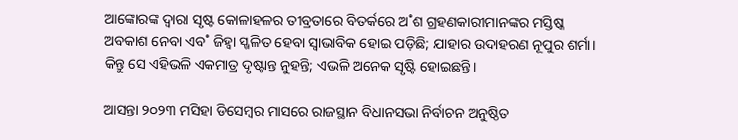ଆଙ୍କୋରଙ୍କ ଦ୍ବାରା ସୃଷ୍ଟ କୋଳାହଳର ତୀବ୍ରତାରେ ବିତର୍କରେ ଅ˚ଶ ଗ୍ରହଣକାରୀମାନଙ୍କର ମସ୍ତିଷ୍କ ଅବକାଶ ନେବା ଏବ˚ ଜିହ୍ବା ସ୍ଖଳିତ ହେବା ସ୍ବାଭାବିକ ହୋଇ ପଡ଼ିଛି; ଯାହାର ଉଦାହରଣ ନୂପୁର ଶର୍ମା। କିନ୍ତୁ ସେ ଏହିଭଳି ଏକମାତ୍ର ଦୃଷ୍ଟାନ୍ତ ନୁହନ୍ତି; ଏଭଳି ଅନେକ ସୃଷ୍ଟି ହୋଇଛନ୍ତି।

ଆସନ୍ତା ୨୦୨୩ ମସିହା ଡିସେମ୍ବର ମାସରେ ରାଜସ୍ଥାନ ବିଧାନସଭା ନିର୍ବାଚନ ଅନୁଷ୍ଠିତ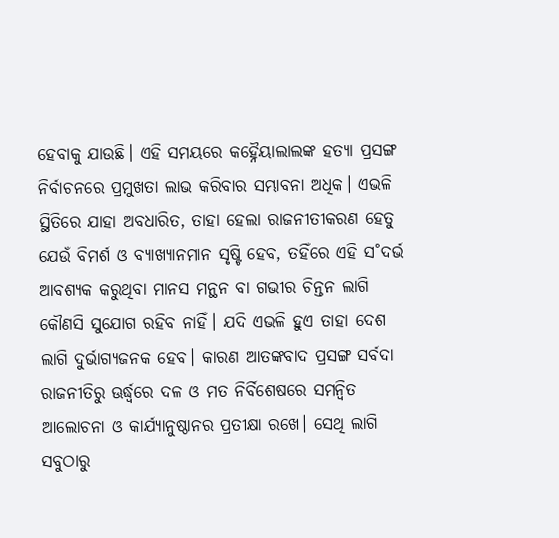ହେବାକୁ ଯାଉଛି। ଏହି ସମୟରେ କହ୍ନୈୟାଲାଲଙ୍କ ହତ୍ୟା ପ୍ରସଙ୍ଗ ନିର୍ବାଚନରେ ପ୍ରମୁଖତା ଲାଭ କରିବାର ସମ୍ଭାବନା ଅଧିକ। ଏଭଳି ସ୍ଥିତିରେ ଯାହା ଅବଧାରିତ, ତାହା ହେଲା ରାଜନୀତୀକରଣ ହେତୁ ଯେଉଁ ବିମର୍ଶ ଓ ବ୍ୟାଖ୍ୟାନମାନ ସୃଷ୍ଟି ହେବ, ତହିଁରେ ଏହି ସ˚ଦର୍ଭ ଆବଶ୍ୟକ କରୁଥିବା ମାନସ ମନ୍ଥନ ବା ଗଭୀର ଚିନ୍ତନ ଲାଗି କୌଣସି ସୁଯୋଗ ରହିବ ନାହିଁ। ଯଦି ଏଭଳି ହୁଏ ତାହା ଦେଶ ଲାଗି ଦୁର୍ଭାଗ୍ୟଜନକ ହେବ। କାରଣ ଆତଙ୍କବାଦ ପ୍ରସଙ୍ଗ ସର୍ବଦା ରାଜନୀତିରୁ ଊର୍ଦ୍ଧ୍ବରେ ଦଳ ଓ ମତ ନିର୍ବିଶେଷରେ ସମନ୍ବିତ ଆଲୋଚନା ଓ କାର୍ଯ୍ୟାନୁଷ୍ଠାନର ପ୍ରତୀକ୍ଷା ରଖେ। ସେଥି ଲାଗି ସବୁଠାରୁ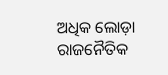ଅଧିକ ଲୋଡ଼ା ରାଜନୈତିକ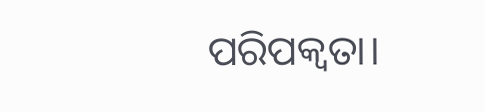ପରିପକ୍ବତା।